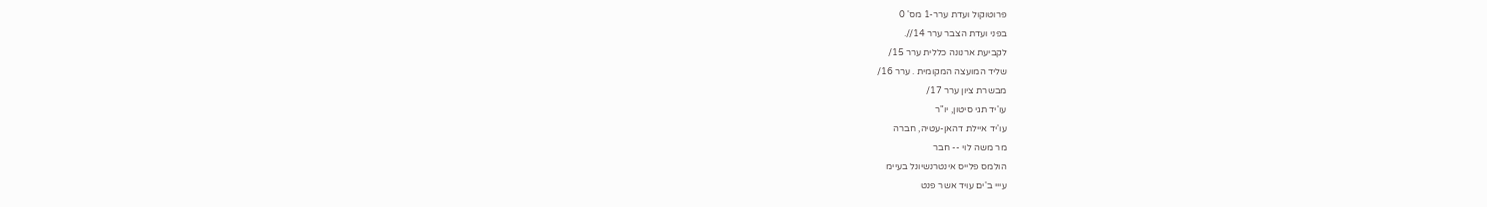פרוטוקול ועדת ערר-1 מס' 0
בפני ועדת הצבר ערר 14//.
לקביעת ארנונה כללית ערר 15/
שליד המועצה המקומית . ערר 16/
מבשרת ציון ערר 17/
עו'יד תגי סיטון, יו"ר
עו'יד איילת דהאן-עטיה, חברה
מר משה לוי -- חבר
הולמס פלייס אינטרנשיונל בעיימ
עייי ב'ים עויד אשר פנט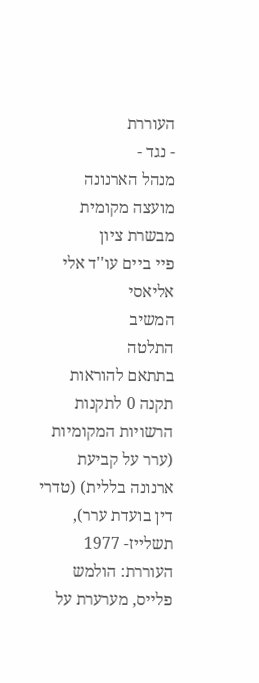העוררת
- נגד -
מנהל הארנונה
מועצה מקומית מבשרת ציון
פיי ביים עו''ד אלי אליאסי
המשיב
התלטה
בתתאם להוראות תקנה 0 לתקנות הרשויות המקומיות
(ערר על קביעת ארנונה בללית) (טדרי דין בועדת ערר),
תשלייז- 1977
העוררת: הולמש פלייס, מערערת על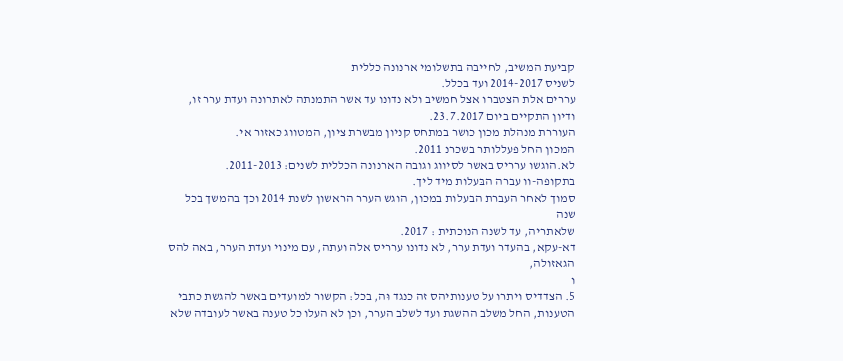קביעת המשיב, לחייבה בתשלומי ארנונה כללית
לשניס 2014-2017 ועד בכלל.
עררים אלת הצטברו אצל חמשיב ולא נדונו עד אשר התמנתה לאתרונה ועדת ערר זו,
ודיון התקיים ביום 23.7.2017.
העוררת מנהלת מכון כושר במתחס קניון מבשרת ציון, המטווג כאזור אי.
המכון החל פעללותר בשכרנ 2011.
לא.הוגשו ערריס באשר לסיווג וגובה הארנונה הכללית לשנים: 2011-2013.
בתקופה-וו עברה הבּעלות מיד ליך.
סמוך לאחר העברת הבעלות במכון, הוגש הערר הראשון לשנת 2014 וכך בהמשך בכל שנה
שלאתריה, עד לשנה הנוכתית : 2017.
דא-עקא, בהעדר ועדת ערר, לא נדונו ערריס אלה ועתה, עם מינוי ועדת הערר, באה להס
הגאזולה,
ו
5. הצדדיס ויתרו על טענותיהס זה כנגד וּה, בכל: הקשור למועדים באשר להגשת כתבי
הטענות, החל משלב ההשגת ועד לשלב הערר, וכן לא העלו כל טענה באשר לעובדה שלא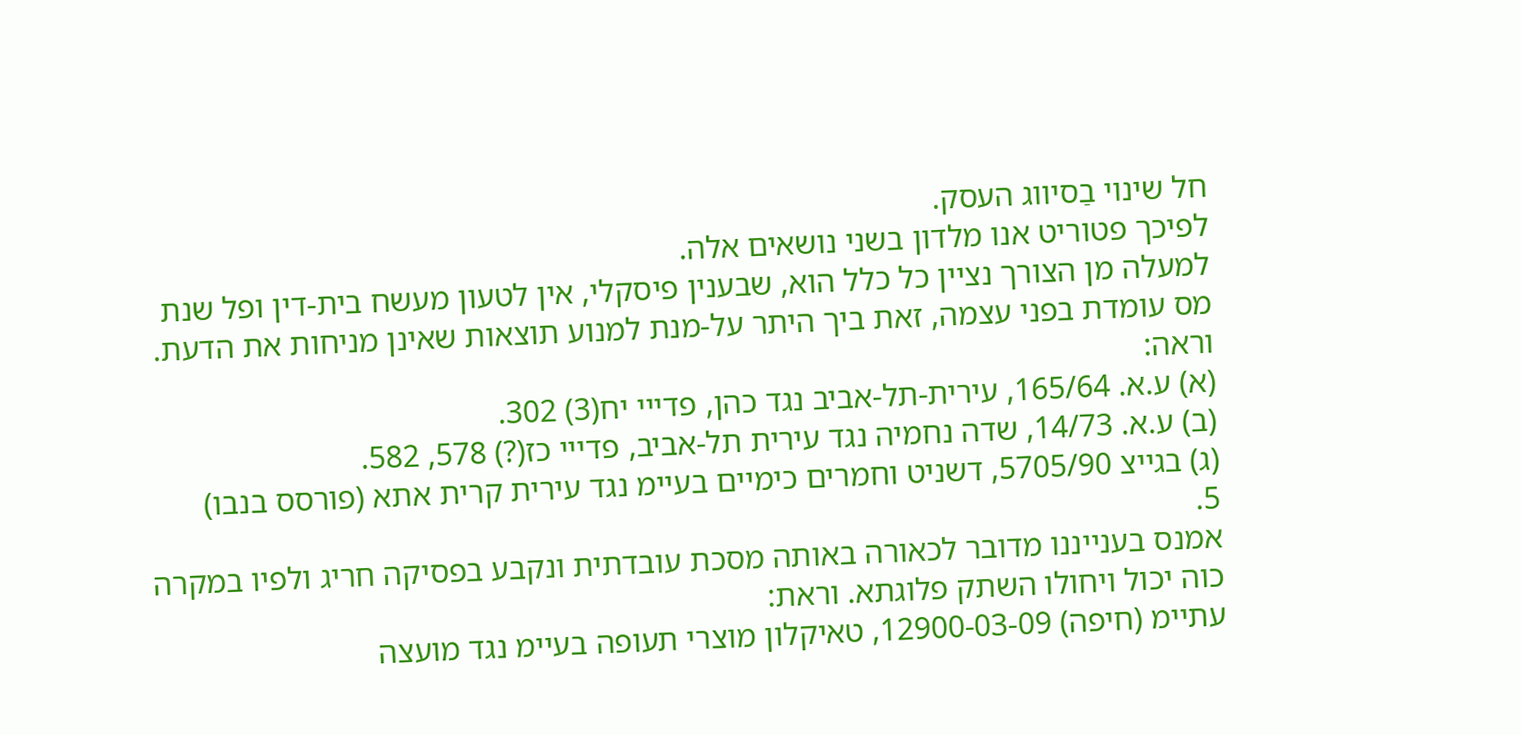חל שינוי בַסיווג העסק.
לפיכך פטוריט אנו מלדון בשני נושאים אלה.
למעלה מן הצורך נציין כל כלל הוא, שבענין פיסקלי, אין לטעון מעשח בית-דין ופל שנת
מס עומדת בפני עצמה, זאת ביך היתר על-מנת למנוע תוצאות שאינן מניחות את הדעת.
וראה:
(א) ע.א. 165/64, עירית-תל-אביב נגד כהן, פדייי יח(3) 302.
(ב) ע.א. 14/73, שדה נחמיה נגד עירית תל-אביב, פדייי כז(?) 578, 582.
(ג) בגייצ 5705/90, דשניט וחמרים כימיים בעיימ נגד עירית קרית אתא (פורסס בנבו)
5.
אמנס בענייננו מדובר לכאורה באותה מסכת עובדתית ונקבע בפסיקה חריג ולפיו במקרה
כוה יכול ויחולו השתק פלוגתא. וראת:
עתיימ (חיפה) 12900-03-09, טאיקלון מוצרי תעופה בעיימ נגד מועצה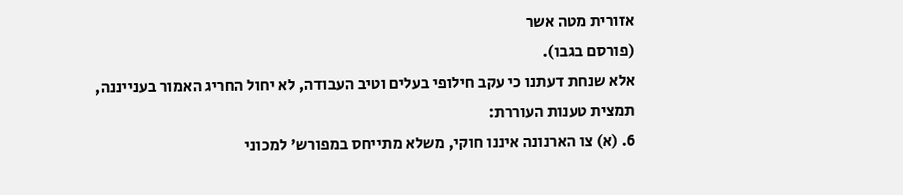אזורית מטה אשר
(פורסם בגבו).
אלא שנחת דעתנו כי עקב חילופי בעלים וטיב העבודה, לא יחול החריג האמור בענייננה,
תמצית טענות העוררת:
6. (א) צו הארנונה איננו חוקי, משלא מתייחס במפורש' למכוני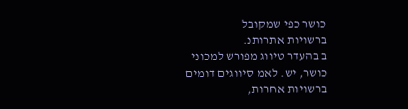כושר כפי שמקובל
ברשויות אתרותנ.
ב בהעדר טיווג מפורש למכוני כושר, יש. לאמ סיווגים דומים ברשויות אחרות,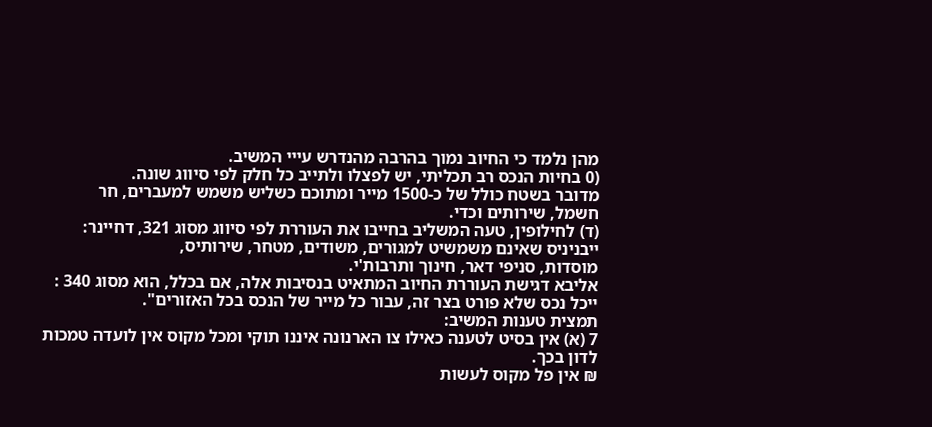מהן נלמד כי החיוב נמוך בהרבה מהנדרש עייי המשיב.
(0 בחיות הנכס רב תכליתי, יש לפצלו ולתייב כל חלק לפי סיווג שונה.
מדובר בשטח כולל של כ-1500 מייר ומתוכם כשליש משמש למעברים, חר
חשמל, שירותים וכדי.
(ד) לחילופין, טעה המשליב בחייבו את העוררת לפי סיווג מסוג 321, דחיינר:
ייבניניס שאינם משמשיט למגורים, משודים, מטחר, שירותיס,
מוסדות, סניפי דאר, חינוך ותרבות'י.
אליבא דגישת העוררת החיוב המתאיט בנסיבות אלה, אם בכלל, הוא מסוג 340 :
ייכל נכס שלא פורט בצר זה, עבור כל מייר של הנכס בכל האזורים".
תמצית טענות המשיב:
7 (א) אין בסיט לטענה כאילו צו הארנונה איננו תוקי ומכל מקוס אין לועדה טמכות
לדון בכך.
₪ אין פל מקוס לעשות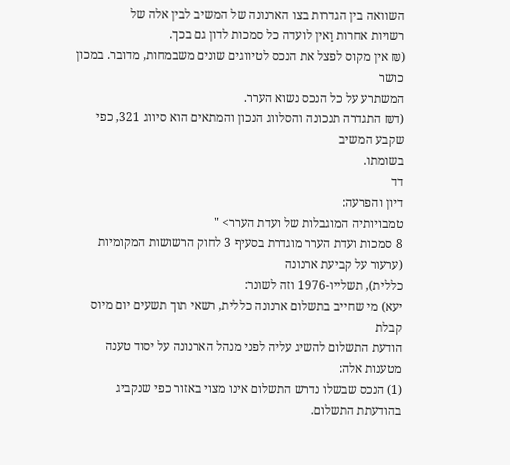השוואה בין הגדרות בצו הארנונה של המשיב לבין אלה של
רשויות אחרות וַאין לועדה כל סמכות לדון גם בכך.
(₪ אין מקוס לפצל את הנכס לטיווגים שונים משבמחות, מדובר. במכון כושר
המשתרע על כל הנכס נשוא הערר.
(ד₪ התגדרה תנכונה והסלווג הנכון והמתאים הוא סיווג 321, כפי שקבע המשיב
בשומתו.
דד
דיון והפרעה:
טמבויותיה המוגבלות של ועדת הערר> "
8 סמכות ועדת הערר מוגדרת בסעיף 3 לחוק הרשושות המקומיות (ערעור על קביעת ארנונה
כללית), תשלייו-1976 וזה לשונר:
יעא) מי שחייב בתשלום ארנונה כללית, רשאי תוך תשעים יום מיוס קבלת
הודעת התשלום להשיג עליה לפני מנהל הארנונה על יסוד טענה מטענות אלה:
(1) הנכס שבשלו נדרש התשלום אינו מצוי באזור כפי שנקביג בהודעתת התשלום.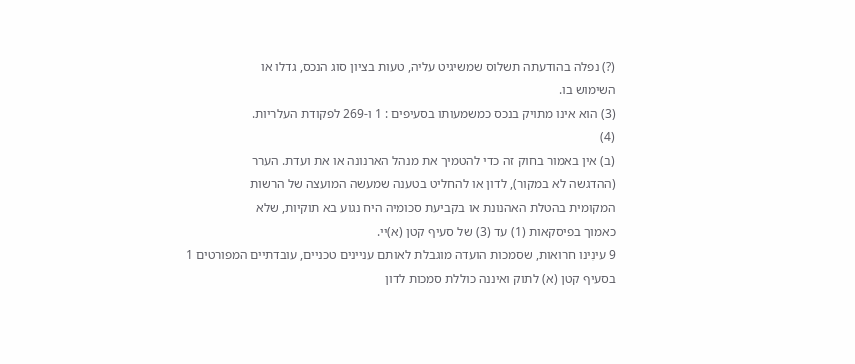(?) נפלה בהודעתה תשלוס שמשיגיט עליה, טעות בציון סוג הנכס, גדלו או
השימוש בו.
(3) הוא אינו מתויק בנכס כמשמעותו בסעיפים : 1 ו-269 לפקודת העלריות.
(4)
(ב) אין באמור בחוק זה כדי להטמיך את מנהל הארנונה או את ועדת. הערר
(ההדגשה לא במקור), לדון או להחליט בטענה שמעשה המועצה של הרשות
המקומית בהטלת האהנונת או בקביעת סכומיה היח נגוע בא תוקיות, שלא
כאמוך בפיסקאות (1) עד (3) של סעיף קטן (א)יי.
9 עינִינו חרואות, שסמכות הועדה מוגבלת לאותם עניינים טכניים, עובדתיים המפורטים 1
בסעיף קטן (א) לתוק ואיננה כוללת סמכות לדון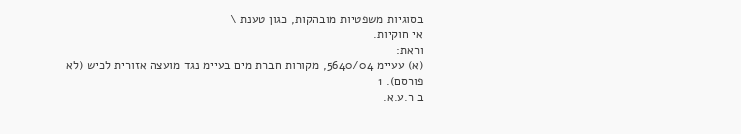בסוגיות משפטיות מובהקות, כגון טענת \
אי חוקיות.
וראת:
(א) עעיימ 5640/04, מקורות חברת מים בעיימ נגד מועצה אזורית לכיש (לא פורסם). 1
ב ר.ע.א.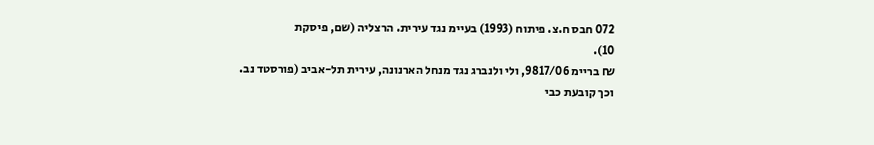072 חבס ח.צ. פיתוח (1993) בעיימ נגד עירית. הרצליה (שם, פיסקת
10).
₪ בריימ 9817/06, ולי ולנברג נגד מנחל הארנונה, עירית תל-אביב (פורסטד נב.
וכך קובעת כבי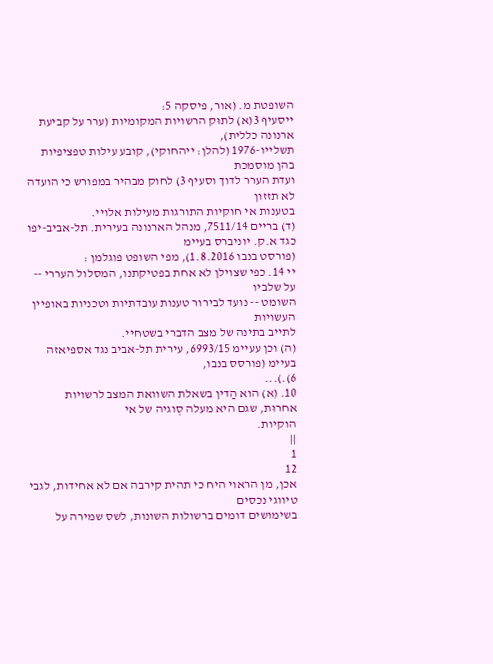השופטת מ. (אור, פיסקה 5:
ייסעיף 3(א) לתוּק הרשויות המקומיות (ערר על קביעת ארנונה כללית),
תשלייו-1976 (להלן: ייהחוקי), קובע עילות טפציפיות בהן מוסמכת
ועדת הערר לדוך וסעיף 3) לחוק מבהיר במפורש כי הועדה לא תזזון
בטענות אי חוקיות התורגות מעילות אלויי.
(ד) בריים 7511/14, מנהל הארנונה בעירית. תל-אביב-יפו כגד א.ק. יוניברס בעיימ
(פורסט בנבו 1.8.2016), מפי השופט פוגלמן :
יי 14. כפי שצוילן לא אחת בפטיקתנו, המסלול העררי -- על שלביו
השומט -- נועד לבירור טענות עובדתיות וטכניות באופיין העשויות
לתייב בתינה של מצב הדברי בשטחיי.
(ה) וכן עעיימ 6993/15, עירית תל-אביב נגד אספיאזה בעיימ (פורסס בנבו,
6).)...
10. (א) הוא הַדין בשאלת השוואת המצב לרשויות אחרוּת, שגם היא מעלה סְוגיה של אי
הוקיות.
||
1
12
אכן, מן הראוי היח כי תהית קירבה אם לא אחידות, לגבי טיווגי נכסים
בשימושים דומים ברשולות השונות, לשס שמירה על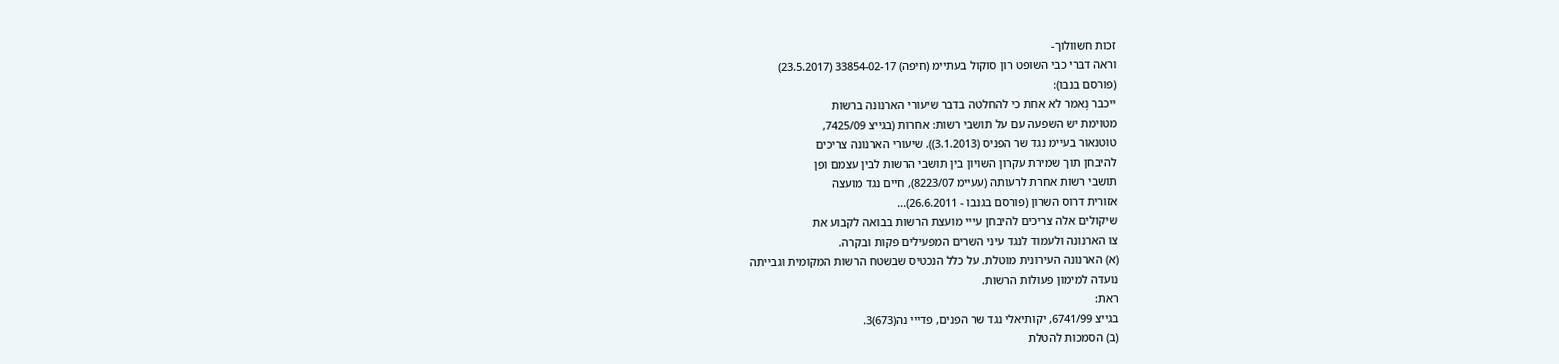זכות חשוולוך-
וראה דבּרי כבי השופט רון סוקול בעתיימ (חיפה) 33854-02-17 (23.5.2017)
(פורסם בנבו):
ייכבר נָאמר לא אחת כי להחלטה בדבר שיעורי הארנונה ברשות
מטוימת יש השפעה עם על תושבי רשות: אחרות (בגייצ 7425/09,
טוטנאור בעיימ נגד שר הפניס (3.1.2013)). שיעורי הארנונה צריכים
להיבחן תוך שמירת עקרון השויון בין תושבי הרשות לבין עצמם ופן
תושבי רשות אחרת לרעותה (עעיימ 8223/07), חיים נגד מועצה
אזורית דרוס השרון (פורסם בגנבו - 26.6.2011)...
שיקולים אלה צריכים להיבחן עייי מועצת הרשות בבואה לקבוע את
צו הארנונה ולעמוד לנגד עיני השרים המפעילים פקות ובקרה.
(א) הארנונה העירונית מוטלת. על כלל הנכטיס שבשטח הרשות המקומית וגבייתה
נועדה למימון פעולות הרשות.
ראת:
בגייצ 6741/99, יקותיאלי נגד שר הפנים, פדייי נה(673)3.
(ב) הסמכות להטלת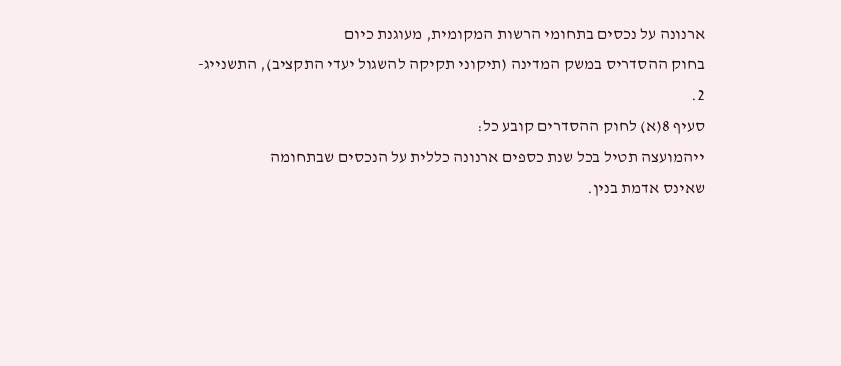ארנונה על נכסים בתחומי הרשות המקומית, מעוגנת כיום
בחוק ההסדריס במשק המדינה (תיקוני תקיקה להשגול יעדי התקציב), התשנייג-
2.
סעיף 8(א) לחוק ההסדרים קובע כל:
ייהמועצה תטיל בכל שנת כספים ארנונה כללית על הנכסים שבתחומה
שאינס אדמת בנין.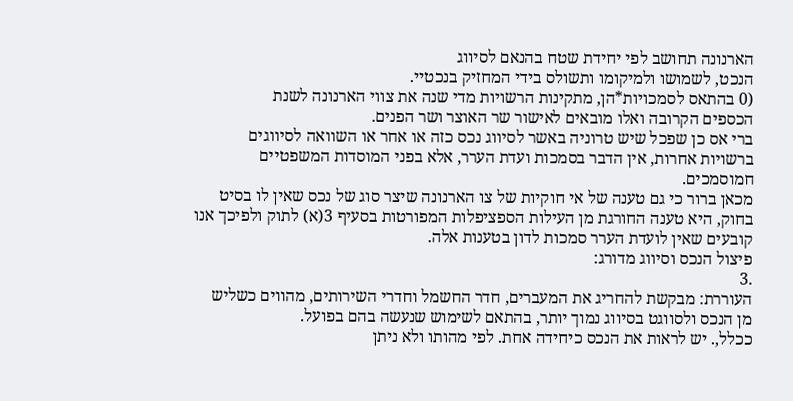הארנונה תחושב לפי יחידת שטח בהנאם לסיווג
הנכט, לשמושו ולמיקומו ותשולס בידי המחזיק בנכטיי.
(0 בהתאס לסמכויות*הן, מתקינות הרשויות מדי שנה את צווי הארנונה לשנת
הכספים הקרובה ואלו מובאים לאישור שר האוצר ושר הפנים.
ברי אס כן שפכל שיש טרוניה באשר לסיווג נכס כזה או אחר או השוואה לסיווגים
ברשויות אחרות, אין הדבר בסמכות ועדת הערר, אלא בפני המוסדות המשפטיים
חמוסמכים.
מכאן ברור כי גם טענה של אי חוקיות של צו הארנונה שיצר סוג של נכס שאין לו בסיט
בחוק, היא טענה החורגת מן העילות הספציפלות המפורטות בסעיף 3(א) לתוק ולפיכך אנו
קובעים שאין לועדת הערר סמכות לדון בטענות אלה.
פיצול הנכס וסיווג מדורג:
.3
העוררת: מבקשת להחריג את המעברים, חדר החשמל וחדרי השירותים, מהווים כשליש
מן הנכס ולסווגט בסיווג נמוך יותר, בהתאם לשימוש שנעשה בהם בפועל.
ככלל,. יש לראות את הנכס כיחידה אחת. לפי מהותו ולא ניתן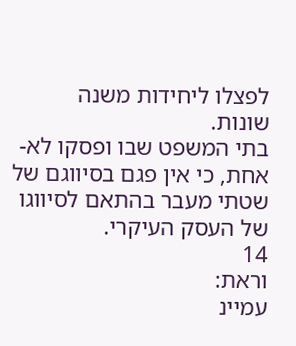לפצלו ליחידות משנה
שונות.
בתי המשפט שבו ופסקו לא- אחת, כי אין פגם בסיווגם של שטתי מעבר בהתאם לסיווגו
של העסק העיקרי.
14
וראת:
עמיינ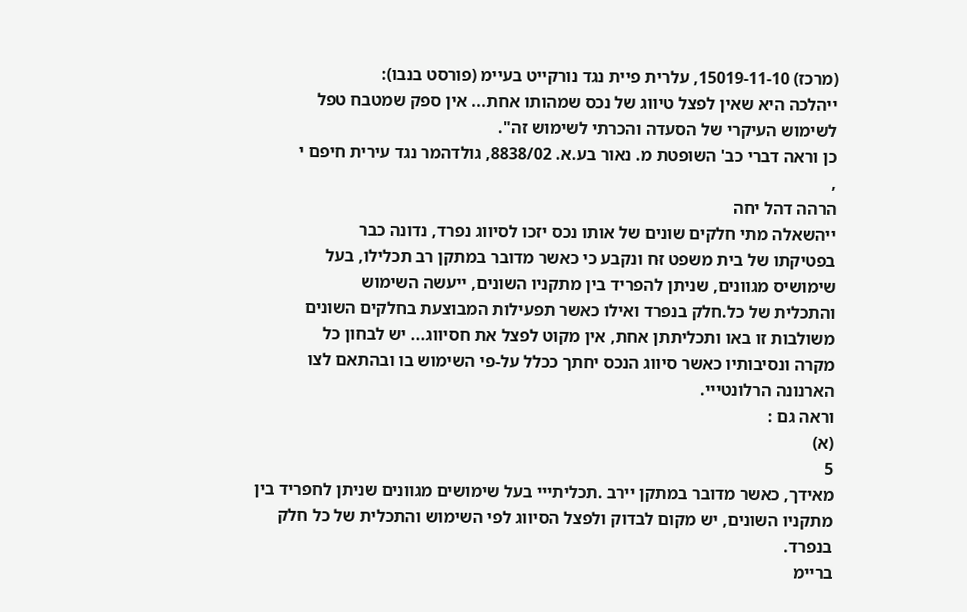(מרכז) 15019-11-10, עלרית פיית נגד נורקייט בעיימ (פורסט בנבו):
ייהלכה היא שאין לפצל טיווג של נכס שמהותו אחת... אין ספק שמטבח טפל
לשימוש העיקרי של הסעדה והכרתי לשימוש זה".
כן וראה דברי כב' השופטת מ. נאור בע.א. 8838/02, גולדהמר נגד עירית חיפם י
,
הרהה דהל יחה
ייהשאלה מתי חלקים שונים של אותו נכס יזכו לסיווג נפרד, נדונה כבר
בפטיקתו של בית משפט זּח ונקבע כי כאשר מדובר במתקן רב תכלילו, בעל
שימושיס מגוונים, שניתן להפריד בין מתקניו השונים, ייעשה השימוש
והתכלית של כל.חלק בנפרד ואילו כאשר תפעילות המבוצעת בחלקים השונים
משולבות זו באו ותכליתתן אחת, אין מקוט לפצל את חסיווג... יש לבחון כל
מקרה ונסיבותיו כאשר סיווג הנכס יחתך ככלל על-פי השימוש בו ובהתאם לצו
הארנונה הרלונטייי.
וראה גם :
(א)
5
מאידך, כאשר מדובר במתקן יירב .תכליתייי בעל שימושים מגוונים שניתן לחפריד בין
מתקניו השונים, יש מקום לבדוק ולפצל הסיווג לפי השימוש והתכלית של כל חלק בנפרד.
בריימ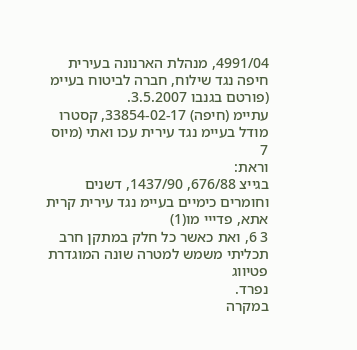4991/04, מנהלת הארנונה בעירית חיפה נגד שילוח, חברה לביטוח בעיימ
(פורטם בגנבו 3.5.2007.
עתיימ (חיפה) 33854-02-17, קסטרו מודל בעיימ נגד עירית עכו ואתי (מיוס
7
וראת:
בגייצ 676/88, 1437/90, דשנים וחומרים כימיים בעיימ נגד עירית קרית אתא, פדייי מו(1)
3 6, ואת כאשר כל חלק במתקן חרב תכליתי משמש למטרה שונה המוגדרת פטיווג
נפרד.
במקרה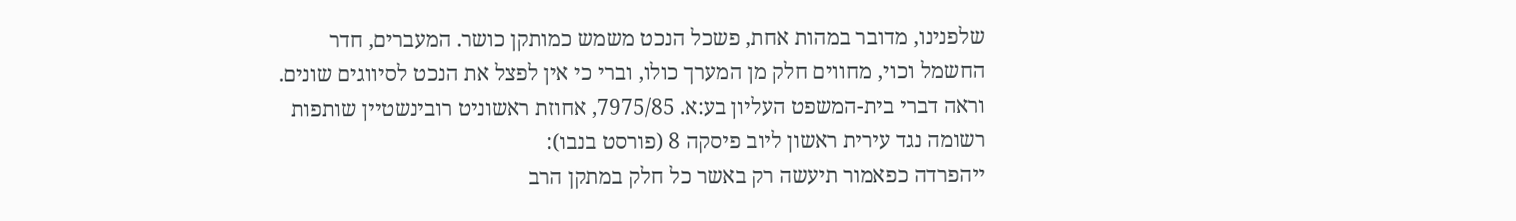שלפנינו, מדובר במהות אחת, פשכל הנכט משמש כמותקן כושר. המעברים, חדר
החשמל וכוי, מחווים חלק מן המערך כולו, וברי כי אין לפצל את הנכט לסיווגים שונים.
וראה דברי בית-המשפט העליון בע:א. 7975/85, אחוזת ראשוניט רובינשטיין שותפות
רשומה נגד עירית ראשון ליוב פיסקה 8 (פורסט בנבו):
ייהפרדה כפאמור תיעשה רק באשר כל חלק במתקן הרב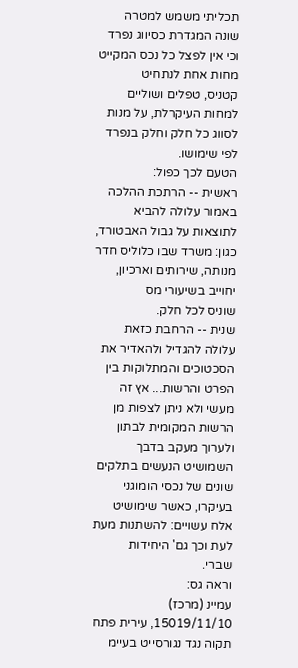תכליתי משמש למטרה
שונה המגדרת כסיווג נפרד וכי אין לפצל כל נכס המקייט מחות אחת לנתחיט
קטניס, טפלים ושוליים למחות העיקרלת, על מנות לסווג כל חלק וחלק בנפרד
לפי שימושו.
הטעם לכך כפול:
ראשית -- הרתכת ההלכה באמור עלולה להביא לתוצאות על גבול האבטורד,
כגון: משרד שבו כלוליס חדר מנותה, שירותים וארכיון, יחוייב בשיעורי מס
שוניס לכל חלק.
שנית -- הרחבת כזאת עלולה להגדיל ולהאדיר את הסכטוכים והמתלוקות בין
הפרט והרשות... אץ זה מעשי ולא ניתן לצפות מן הרשות המקומית לבתון
ולערוך מעקב בדבך השמושיט הנעשים בתלקים שונים של נכסי הומוגני
בעיקרו, כאשר שימושיט אלח עשויים: להשתנות מעת לעת וכך גם' היחידות
שברי.
וראה גס:
עמיינ (מרכז) 15019/11/10, עירית פתח תקוה נגד נגורסייט בעיימ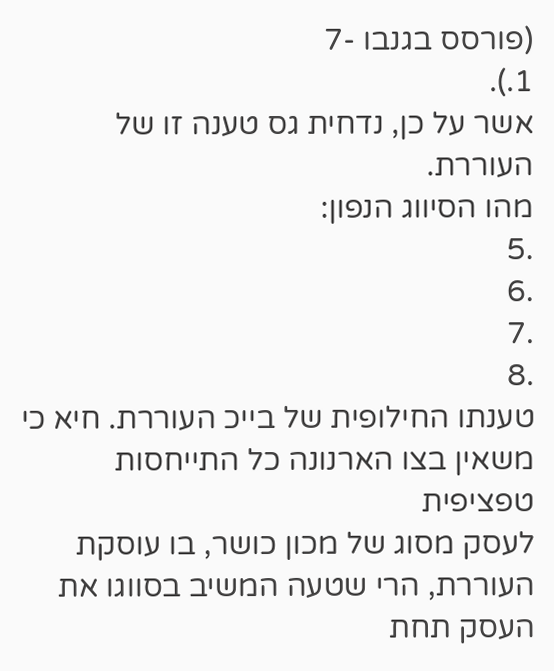(פורסס בגנבו -7
1.).
אשר על כן, נדחית גס טענה זו של העוררת.
מהו הסיווג הנפון:
.5
.6
.7
.8
טענתו החילופית של בייכ העוררת. חיא כי משאין בצו הארנונה כל התייחסות טפציפית
לעסק מסוג של מכון כושר, בו עוסקת העוררת, הרי שטעה המשיב בסווגו את העסק תחת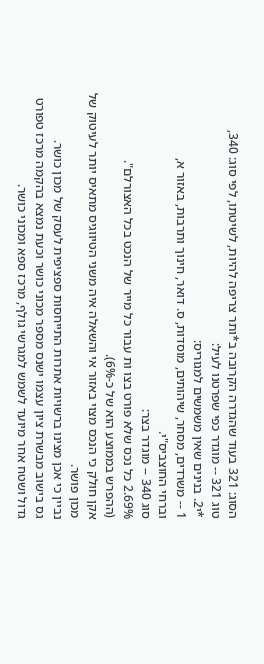הסוג: 321 בעוד שהגדרה הקרובה ב*ותר צריפה להיות, לשיטתו, לפי סוג: 340,
טוג 321 -- מוגדר כפי שפרטנו לעיל:
*י2. בנינים שאין משמשים למגוריס:
1 -- משרדים, מסחר, שיהותים, מוסדות, ס. דואר, חינוך ותרבות, באזור א,
וברחי החוצביס"י.
סוג 340 -- מוגדר בצר:
2.69% כל נכס שלא פורט בצו ות עבור כל מייר של הנכט בכל האצורלם".
(ההפרש בממוצע הוא של כ-6%).
אקן חולק כי הנכס מצוי באזור אי והשאלה איה משני הטיווגיס מתאיס יותר לעיטוק של
מכון פושר.
נביין כי אכן מצינו ברשויות אתרות התייחסות ספציפית לעסק של מכון כושר.
גס בישוב מבשרת ציון עצמו ישנס מספר מכוני כושר וכעת נמצא בהקמה מרכז טפורט
גדול ושטח אחר מיועד לשמש למגרשי גולף, מרכז ספא ומכוני כושר.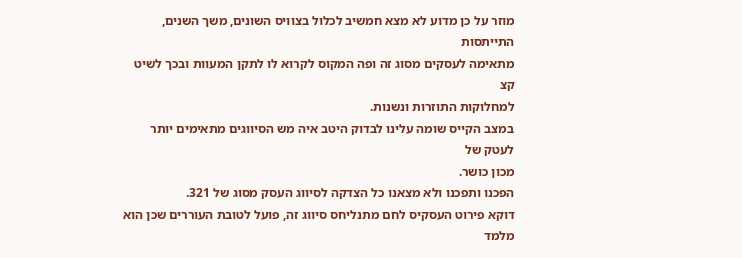מוזר על כן מדוע לא מצא חמשיב לכלול בצוויס השונים, משך השנים, התייתסות
מתאימה לעסקים מסוג זה ופה המקוס לקרוא לו לתקן המעוות ובכך לשיט קצ
למחלוקות התוזרות ונשנות.
במצב הקייס שומה עלינו לבדוק היטב איה מש הסיווגים מתאימים יותר לעטק של
מכון כושר.
הפכנו ותפכנו ולא מצאנו כל הצדקה לסיווג העסק מסוג של 321.
דוקא פירוט העסקיס לחם מתנליחס סיווג זה, פועל לטובת העוררים שכן הוא מלמד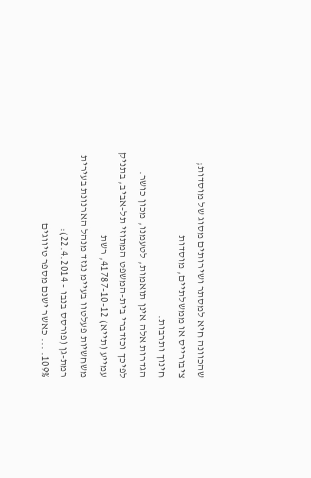שהכוונה חיא למסתר ושירותים מסוג של מוסדות; ציבורייס או ממשלתיים, מוסדות
חינוך ותרבות.
הגדרות אלה אינן תואמות, לטעמנו, מכון כושר.
לפיכך וכזדברי בית-המשפט המתוזי תל-אביב, בתניק עמייע (תייא) 41787-10-12, רשת
משחשיות פעלטוו בעיימ נגזד מנהל הארנונת בעירית רמת-גן (פורסס בנבו - 22.4.2014):
109%. ... כאשר ישנם מספר טיווגים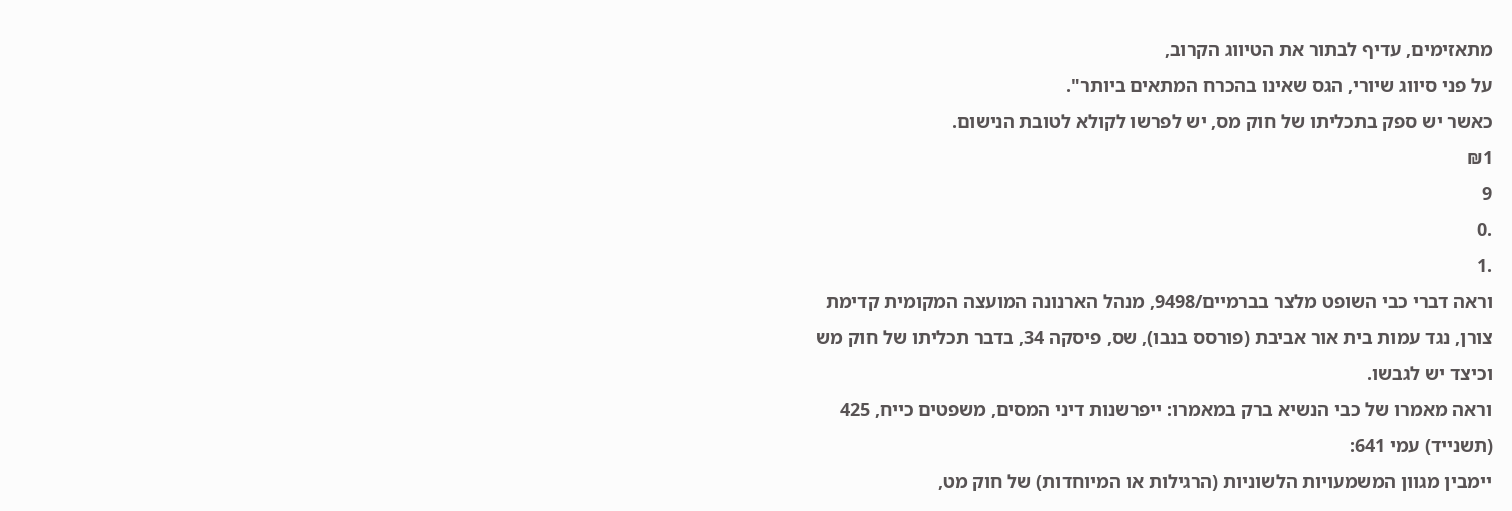מתאזימים, עדיף לבתור את הטיווג הקרוב,
על פני סיווג שיורי, הגס שאינו בהכרח המתאים ביותר".
כאשר יש ספק בתכליתו של חוק מס, יש לפרשו לקולא לטובת הנישום.
₪1
9
.0
.1
וראה דברי כבי השופט מלצר בברמיים/9498, מנהל הארנונה המועצה המקומית קדימת
צורן, נגד עמות בית אור אביבת (פורסס בנבו), שס, פיסקה 34, בדבר תכליתו של חוק מש
וכיצד יש לגבשו.
וראה מאמרו של כבי הנשיא ברק במאמרו: ייפרשנות דיני המסים, משפטים כייח, 425
(תשנייד) עמי 641:
יימבין מגוון המשמעויות הלשוניות (הרגילות או המיוחדות) של חוק מט,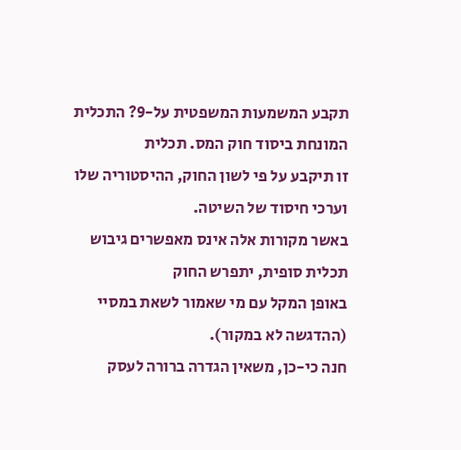תקבע המשמעות המשפטית על-9? התכלית המונחת ביסוד חוק המס. תכלית
זו תיקבע על פי לשון החוק, ההיסטוריה שלו וערכי חיסוד של השיטה.
באשר מקורות אלה אינס מאפשרים גיבוש תכלית סופית, יתפרש החוק
באופן המקל עם מי שאמור לשאת במסיי (ההדגשה לא במקור).
חנה כי-כן, משאין הגדרה ברורה לעסק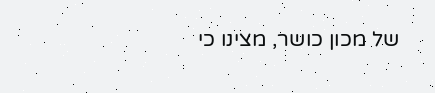של מכון כושר, מצינו כי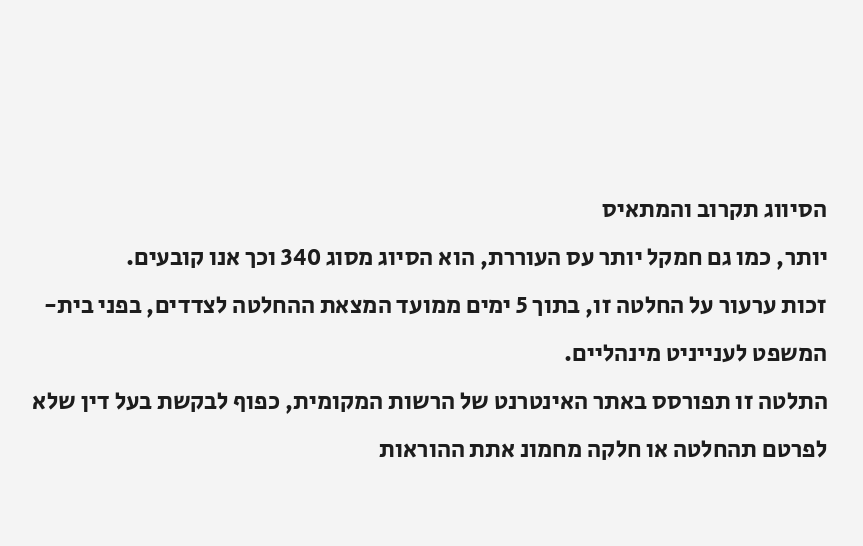הסיווג תקרוב והמתאיס
יותר, כמו גם חמקל יותר עס העוררת, הוא הסיוג מסוג 340 וכך אנו קובעים.
זכות ערעור על החלטה זו, בתוך 5 ימים ממועד המצאת ההחלטה לצדדים, בפני בית-
המשפט לענייניט מינהליים.
התלטה זו תפורסס באתר האינטרנט של הרשות המקומית, כפוף לבקשת בעל דין שלא
לפרטם תהחלטה או חלקה מחמונ אתת ההוראות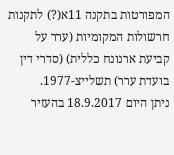המפורטות בתקנה 11א(?) לתקנות
חרשולות המקומיות (ערר על קביעת ארנונח כללית) (סדרי דין בועדת ערר) תשלייצ-1977.
ניתן היום 18.9.2017 בהעזיר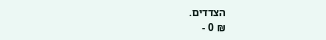הצדדים.
₪ 0 -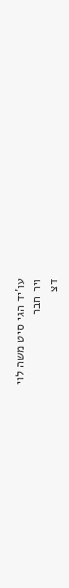עו'יד הגי סיט משה לוי
ויר חבר
דצ